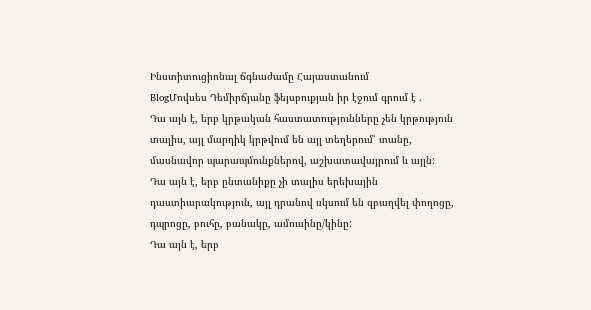Ինստիտուցիոնալ ճգնաժամը Հայաստանում
BlogՄովսես Դեմիրճյանը ֆեյսբուքյան իր էջում գրում է .
Դա այն է, երբ կրթական հաստատությունները չեն կրթություն տալիս, այլ մարդիկ կրթվում են այլ տեղերում՝ տանը, մասնավոր պարապմունքներով, աշխատավայրում և այլն:
Դա այն է, երբ ընտանիքը չի տալիս երեխային դաստիարակություն, այլ դրանով սկսում են զբաղվել փողոցը, դպրոցը, բուհը, բանակը, ամուսինը/կինը:
Դա այն է, երբ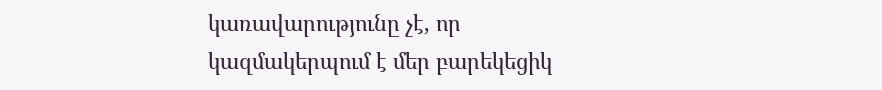կառավարությունը չէ, որ կազմակերպում է մեր բարեկեցիկ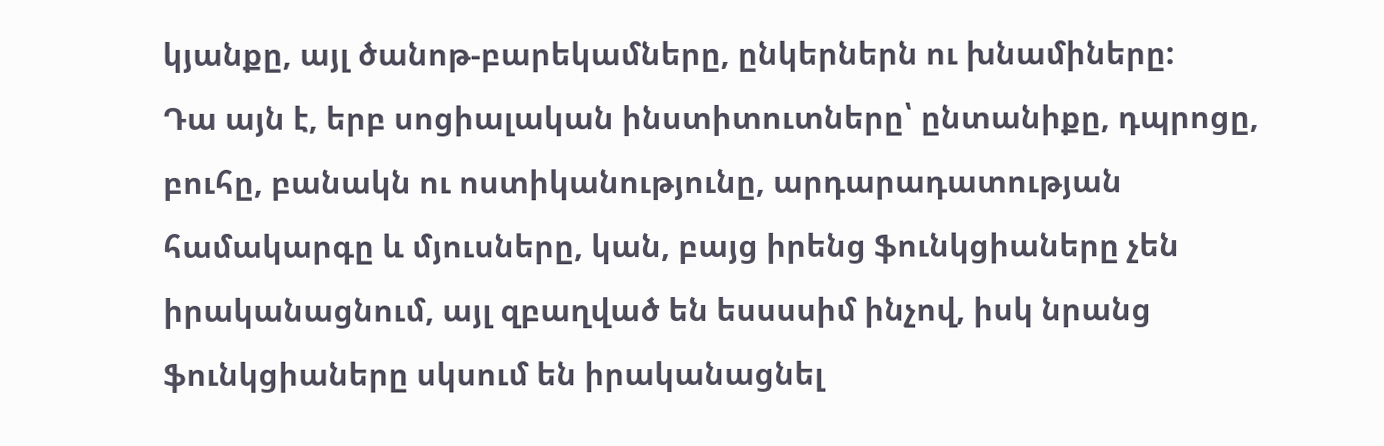կյանքը, այլ ծանոթ-բարեկամները, ընկերներն ու խնամիները:
Դա այն է, երբ սոցիալական ինստիտուտները՝ ընտանիքը, դպրոցը, բուհը, բանակն ու ոստիկանությունը, արդարադատության համակարգը և մյուսները, կան, բայց իրենց ֆունկցիաները չեն իրականացնում, այլ զբաղված են եսսսսիմ ինչով, իսկ նրանց ֆունկցիաները սկսում են իրականացնել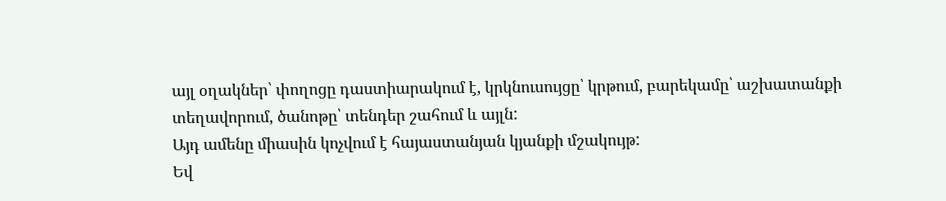այլ օղակներ՝ փողոցը դաստիարակում է, կրկնուսույցը՝ կրթում, բարեկամը՝ աշխատանքի տեղավորում, ծանոթը՝ տենդեր շահում և այլն:
Այդ ամենը միասին կոչվում է հայաստանյան կյանքի մշակույթ:
Եվ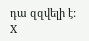դա զզվելի է:
X